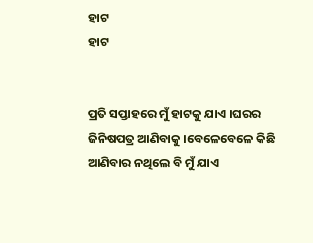ହାଟ
ହାଟ


ପ୍ରତି ସପ୍ତାହରେ ମୁଁ ହାଟକୁ ଯାଏ ।ଘରର ଜିନିଷପତ୍ର ଆଣିବାକୁ ।ବେଳେବେଳେ କିଛି ଆଣିବାର ନଥିଲେ ବି ମୁଁ ଯାଏ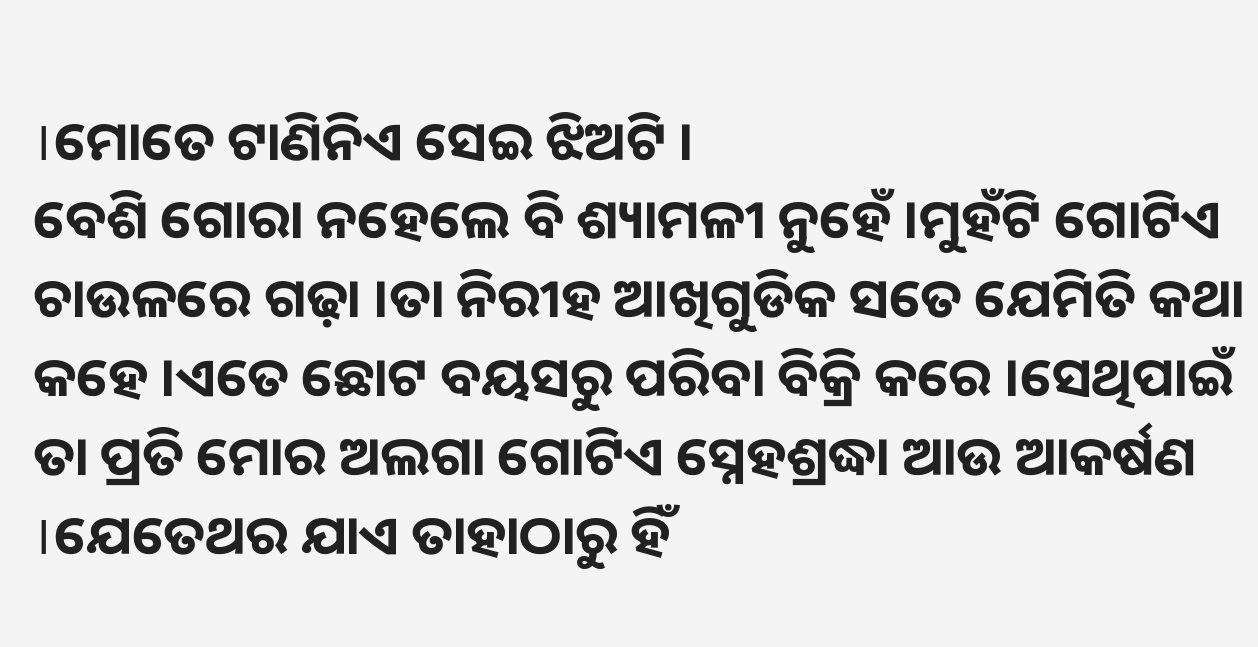।ମୋତେ ଟାଣିନିଏ ସେଇ ଝିଅଟି ।
ବେଶି ଗୋରା ନହେଲେ ବି ଶ୍ୟାମଳୀ ନୁହେଁ ।ମୁହଁଟି ଗୋଟିଏ ଚାଉଳରେ ଗଢ଼ା ।ତା ନିରୀହ ଆଖିଗୁଡିକ ସତେ ଯେମିତି କଥା କହେ ।ଏତେ ଛୋଟ ବୟସରୁ ପରିବା ବିକ୍ରି କରେ ।ସେଥିପାଇଁ ତା ପ୍ରତି ମୋର ଅଲଗା ଗୋଟିଏ ସ୍ନେହଶ୍ରଦ୍ଧା ଆଉ ଆକର୍ଷଣ ।ଯେତେଥର ଯାଏ ତାହାଠାରୁ ହିଁ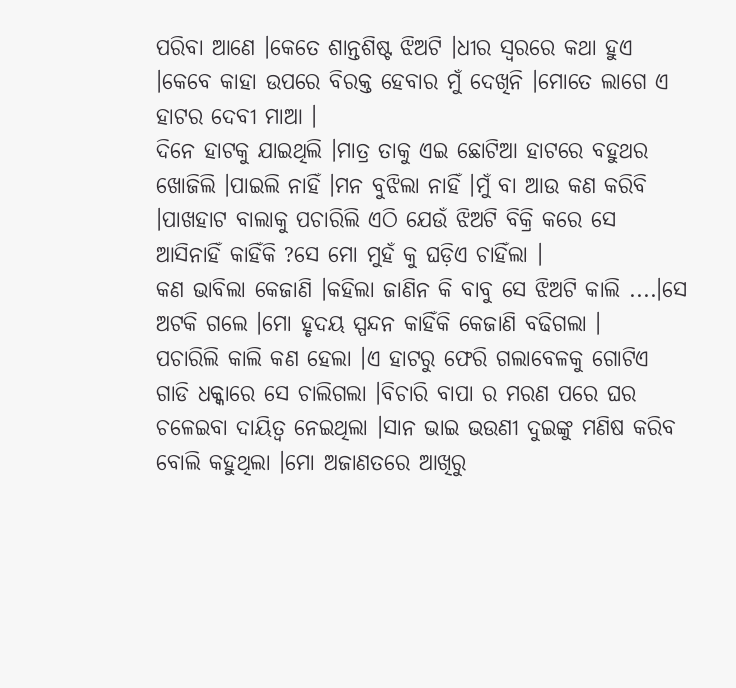ପରିବା ଆଣେ ।କେତେ ଶାନ୍ତଶିଷ୍ଟ ଝିଅଟି ।ଧୀର ସ୍ୱରରେ କଥା ହୁଏ ।କେବେ କାହା ଉପରେ ବିରକ୍ତ ହେବାର ମୁଁ ଦେଖିନି ।ମୋତେ ଲାଗେ ଏ ହାଟର ଦେବୀ ମାଆ ।
ଦିନେ ହାଟକୁ ଯାଇଥିଲି ।ମାତ୍ର ତାକୁ ଏଇ ଛୋଟିଆ ହାଟରେ ବହୁଥର ଖୋଜିଲି ।ପାଇଲି ନାହିଁ ।ମନ ବୁଝିଲା ନାହିଁ ।ମୁଁ ବା ଆଉ କଣ କରିବି ।ପାଖହାଟ ବାଲାକୁ ପଚାରିଲି ଏଠି ଯେଉଁ ଝିଅଟି ବିକ୍ରି କରେ ସେ ଆସିନାହିଁ କାହିଁକି ?ସେ ମୋ ମୁହଁ କୁ ଘଡ଼ିଏ ଚାହିଁଲା ।
କଣ ଭାବିଲା କେଜାଣି ।କହିଲା ଜାଣିନ କି ବାବୁ ସେ ଝିଅଟି କାଲି ....।ସେ ଅଟକି ଗଲେ ।ମୋ ହୃଦୟ ସ୍ପନ୍ଦନ କାହିଁକି କେଜାଣି ବଢିଗଲା ।
ପଚାରିଲି କାଲି କଣ ହେଲା ।ଏ ହାଟରୁ ଫେରି ଗଲାବେଳକୁ ଗୋଟିଏ ଗାଡି ଧକ୍କାରେ ସେ ଚାଲିଗଲା ।ବିଚାରି ବାପା ର ମରଣ ପରେ ଘର ଚଳେଇବା ଦାୟିତ୍ୱ ନେଇଥିଲା ।ସାନ ଭାଇ ଭଉଣୀ ଦୁଇଙ୍କୁ ମଣିଷ କରିବ ବୋଲି କହୁଥିଲା ।ମୋ ଅଜାଣତରେ ଆଖିରୁ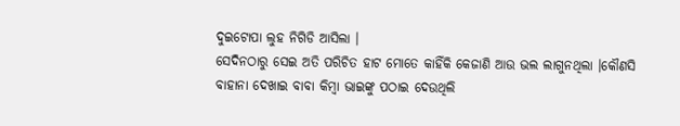ଦୁଇଟୋପା ଲୁହ ନିଗିଡି ଆସିଲା ।
ସେଦିନଠାରୁ ସେଇ ଅତି ପରିଚିତ ହାଟ ମୋତେ କାହିଁକି କେଜାଣି ଆଉ ଭଲ ଲାଗୁନଥିଲା ।କୌଣସି ବାହାନା ଦେଖାଇ ବାବା କିମ୍ବା ଭାଇଙ୍କୁ ପଠାଇ ଦେଉଥିଲି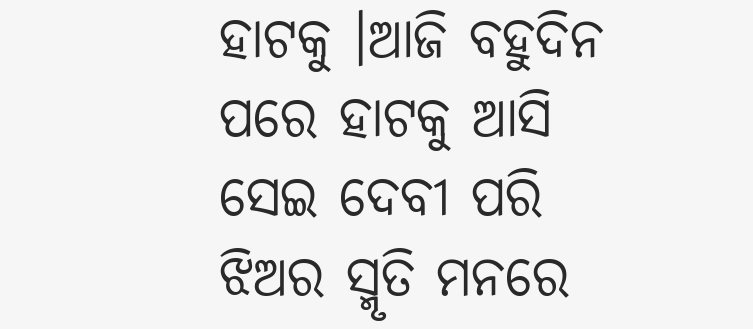ହାଟକୁ ।ଆଜି ବହୁଦିନ ପରେ ହାଟକୁ ଆସି ସେଇ ଦେବୀ ପରି ଝିଅର ସ୍ମୃତି ମନରେ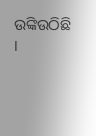ଉଙ୍କିଉଠିଛି ।